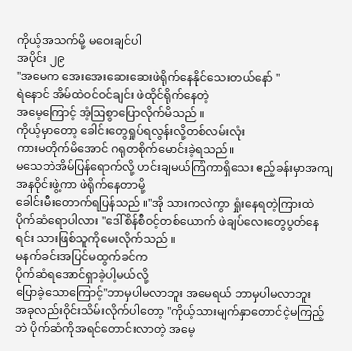ကိုယ့်အသက်မို့ မဝေးချင်ပါ
အပိုင်း ၂၉
"အမေက အေးအေးဆေးဆေးဖဲရိုက်နေနိုင်သေးတယ်နော် "
ရဲနောင် အိမ်ထဲဝင်ဝင်ချင်း ဖဲထိုင်ရိုက်နေတဲ့
အမေ့ကြောင့် အံ့ဩစွာပြောလိုက်မိသည် ။
ကိုယ့်မှာတော့ ခေါင်းတွေရှုပ်ရလွန်းလို့တစ်လမ်းလုံး
ကားမတိုက်မိအောင် ဂရုတစိုက်မောင်းခဲ့ရသည်။
မသေဘဲအိမ်ပြန်ရောက်လို့ ဟင်းချမယ်ကြံကာရှိသေး ဧည့်ခန်းမှာအကျအနဝိုင်းဖွဲ့ကာ ဖဲရိုက်နေတာမို့
ခေါင်းမီးတောက်ရပြန်သည် ။"အို သားကလဲကွာ ရှုံးနေရတဲ့ကြားထဲ
ပိုက်ဆံရောပါလား "ဒေါ်စိန်စီဝင့်တစ်ယောက် ဖဲချပ်လေးတွေပွတ်နေရင်း သားဖြစ်သူကိုမေးလိုက်သည် ။
မနက်ခင်းအပြင်မထွက်ခင်က
ပိုက်ဆံရအောင်ရှာခဲ့ပါ့မယ်လို့
ပြောခဲ့သောကြောင့်"ဘာမှပါမလာဘူး အမေရယ် ဘာမှပါမလာဘူး
အခုလည်းဝိုင်းသိမ်းလိုက်ပါတော့ "ကိုယ့်သားမျက်နှာတောင်ငဲ့မကြည့်ဘဲ ပိုက်ဆံကိုအရင်တောင်းလာတဲ့ အမေ့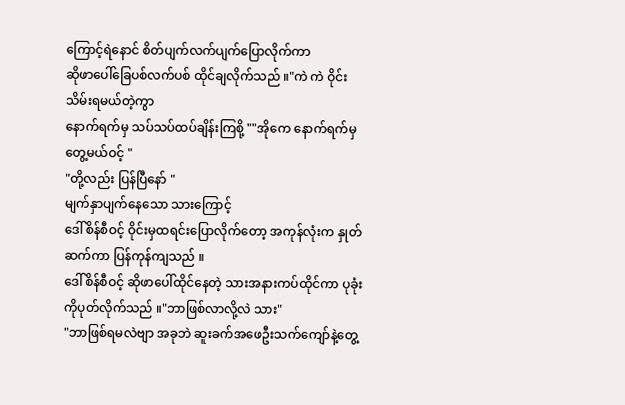ကြောင့်ရဲနောင် စိတ်ပျက်လက်ပျက်ပြောလိုက်ကာ
ဆိုဖာပေါ်ခြေပစ်လက်ပစ် ထိုင်ချလိုက်သည် ။"ကဲ ကဲ ဝိုင်းသိမ်းရမယ်တဲ့ကွာ
နောက်ရက်မှ သပ်သပ်ထပ်ချိန်းကြစို့ ""အိုကေ နောက်ရက်မှတွေ့မယ်ဝင့် "
"တို့လည်း ပြန်ပြီနော် "
မျက်နှာပျက်နေသော သားကြောင့်
ဒေါ်စိန်စီဝင့် ဝိုင်းမှထရင်းပြောလိုက်တော့ အကုန်လုံးက နှုတ်ဆက်ကာ ပြန်ကုန်ကျသည် ။
ဒေါ်စိန်စီဝင့် ဆိုဖာပေါ်ထိုင်နေတဲ့ သားအနားကပ်ထိုင်ကာ ပုခုံးကိုပုတ်လိုက်သည် ။"ဘာဖြစ်လာလို့လဲ သား"
"ဘာဖြစ်ရမလဲဗျာ အခုဘဲ ဆူးခက်အဖေဦးသက်ကျော်နဲ့တွေ့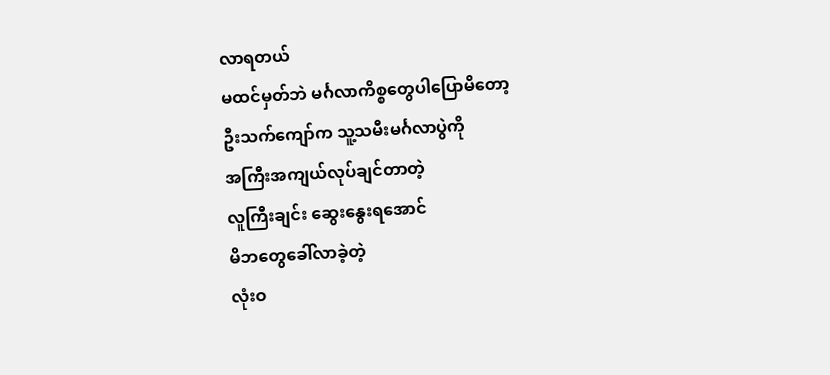လာရတယ်
မထင်မှတ်ဘဲ မင်္ဂလာကိစ္စတွေပါပြောမိတော့
ဦးသက်ကျော်က သူ့သမီးမင်္ဂလာပွဲကို
အကြီးအကျယ်လုပ်ချင်တာတဲ့
လူကြီးချင်း ဆွေးနွေးရအောင်
မိဘတွေခေါ်လာခဲ့တဲ့
လုံးဝ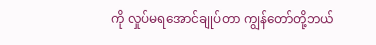ကို လှုပ်မရအောင်ချုပ်တာ ကျွန်တော်တို့ဘယ်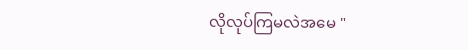လိုလုပ်ကြမလဲအမေ "